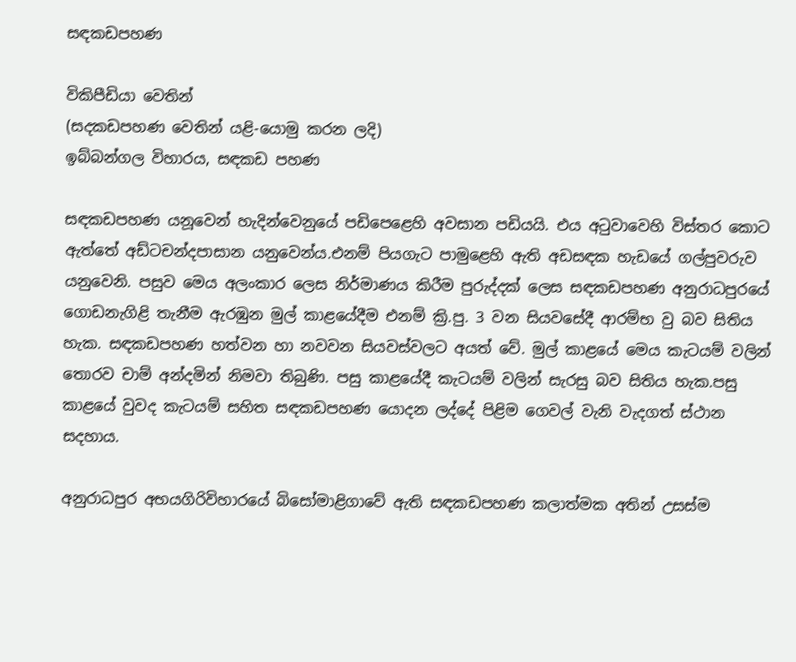සඳකඩපහණ

විකිපීඩියා වෙතින්
(සදකඩපහණ වෙතින් යළි-යොමු කරන ලදි)
ඉබ්බන්ගල විහාරය, සඳකඩ පහණ

සඳකඩපහණ යනූ‍වෙන් හැදින්වෙනුයේ පඩිපෙළෙහි අවසාන පඩියයි. එය අටුවාවෙහි විස්තර කොට ඇත්තේ අඩ්ටචන්දපාසාන යනුවෙන්ය.එනම් පියගැට පාමුළෙහි ඇති අඩසඳක හැඩයේ ගල්පුවරුව යනුවෙනි. පසුව මෙය අලංකාර ලෙස නිර්මාණය කිරීම පුරුද්දක් ලෙස සඳකඩපහණ අනුරාධපුරයේ ගොඩනැගිළි තැනීම ඇරඹුන මුල් කාළයේදීම එනම් ක්‍රි.පු. 3 වන සියවසේදී ආරම්භ වු බව සිතිය හැක. සඳකඩපහණ හත්වන හා නවවන සියවස්වලට අයත් වේ. මුල් කාළයේ මෙය කැටයම් වලින් තොරව චාම් අන්දමින් නිමවා තිබුණි. පසු කාළයේදී කැටයම් වලින් සැරසු බව සිතිය හැක.පසු කාළයේ වුවද කැටයම් සහිත සඳකඩපහණ යොදන ලද්දේ පිළිම ගෙවල් වැනි වැදගත් ස්ථාන සදහාය.

අනුරාධපුර අභයගිරිවිහාරයේ බිසෝමාළිගාවේ ඇති සඳකඩපහණ කලාත්මක අතින් උසස්ම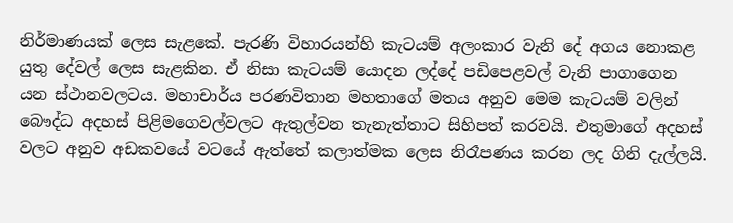නිර්මාණයක් ලෙස සැළකේ. පැරණි විහාරයන්හි කැටයම් අලංකාර වැනි‍ දේ අගය නොකළ යුතු දේවල් ලෙස සැළකින. ඒ නිසා කැටයම් යොදන ලද්දේ පඩිපෙළවල් වැනි පාගාගෙන යන ස්ථානවලටය. මහාචාර්ය පරණවිතාන මහතාගේ මතය අනුව මෙම කැටයම් වලින් බෞද්ධ අදහස් පිළිමගෙවල්වලට ඇතුල්වන තැනැත්තාට සිහිපත් කරවයි. එතුමාගේ අදහස් වලට අනුව අඩකවයේ වටයේ ඇත්තේ කලාත්මක ලෙස නිරෑපණය කරන ලද ගිනි දැල්ලයි.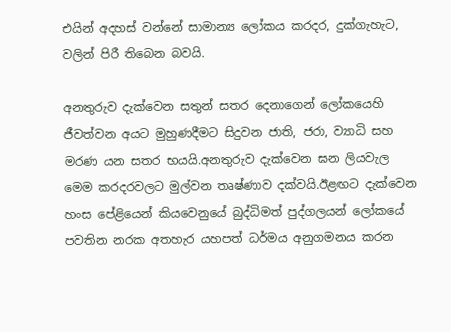එයින් අදහස් වන්නේ සාමාන්‍ය ලෝකය කරදර, දුක්ගැහැට, වලින් පිරී තිබෙන බවයි.

අනතුරුව දැක්වෙන සතුන් සතර දෙනාගෙන් ලෝකයෙහි ජීවත්වන අයට මුහුණදීමට සිදුවන ජාති, ජරා, ව්‍යාධි සහ මරණ යන සතර භයයි.අනතුරුව දැක්වෙන ඝන ලියවැල මෙම කරදරවලට මුල්වන තෘෂ්ණාව දක්වයි.ඊළඟට දැක්වෙන හංස පේළියෙන් කියවෙනුයේ බුද්ධිමත් පුද්ගලයන් ලෝකයේ පවතින නරක අතහැර යහපත් ධර්මය අනුගමනය කරන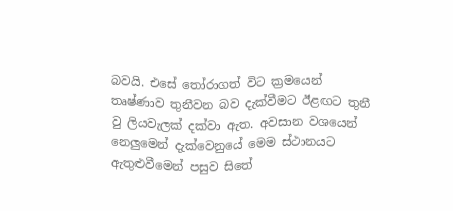බවයි. එසේ තෝරාගත් විට ක්‍රමයෙන් තෘෂ්ණාව තුනීවන බව දැක්වීමට ඊළඟට තුනී වු ලියවැලක් දක්වා ඇත. අවසාන වශයෙන් නෙලුමෙන් දැක්වෙනුයේ මෙම ස්ථානයට ඇතුළුවීමෙන් පසුව සිතේ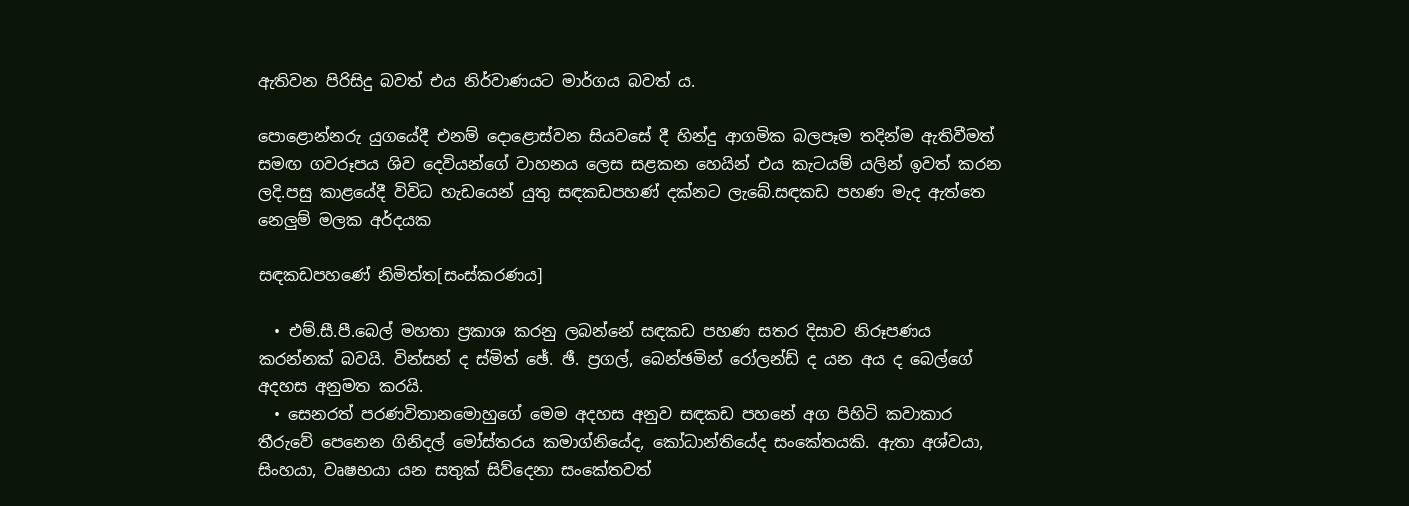ඇතිවන පිරිසිදු බවත් එය නිර්වාණයට මාර්ගය බවත් ය.

පොළොන්නරු යුගයේදී එනම් දොළොස්වන සියවසේ දී හින්දු ආගමික බලපෑම තදින්ම ඇතිවීමත් සමඟ ගවරූපය ශිව දෙවියන්ගේ වාහනය ලෙස සළකන හෙයින් එය කැටයම් යලින් ඉවත් කරන ලදි.පසු කාළයේදී විවිධ හැඩයෙන් යුතු සඳකඩපහණ් දක්නට ලැබේ.සඳකඩ පහණ මැද ඇත්තෙ නෙලුම් මලක අර්දයක

සඳකඩපහණේ නිමිත්ත[සංස්කරණය]

  • එම්.සී.පී.බෙල් මහතා ප්‍රකාශ කරනු ලබන්නේ සඳකඩ පහණ සතර දිසාව නිරූපණය කරන්නක් බවයි. වින්සන් ද ස්මිත් ඡේ. ඡී. ප්‍රගල්, බෙන්ඡමින් රෝලන්ඩ් ද යන අය ද බෙල්ගේ අදහස අනුමත කරයි.
  • සෙනරත් පරණවිතානමොහු‍ගේ මෙම අදහස අනුව සඳකඩ පහනේ අග පිහිටි කවාකාර තීරුවේ පෙනෙන ගිනිදල් මෝස්තරය කමාග්නියේද, කෝධාන්තියේද සංකේතයකි. ඇතා අශ්වයා, සිංහයා, වෘෂභයා යන සතුක් සිව්දෙනා සංකේතවත්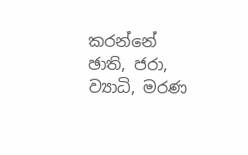කරන්නේ ඡාති, ජරා, ව්‍යාධි, මරණ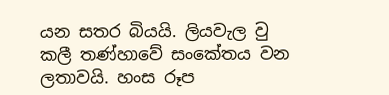යන සතර බියයි. ලියවැල වු කලී තණ්හාවේ සංකේතය වන ලතාවයි. හංස රූප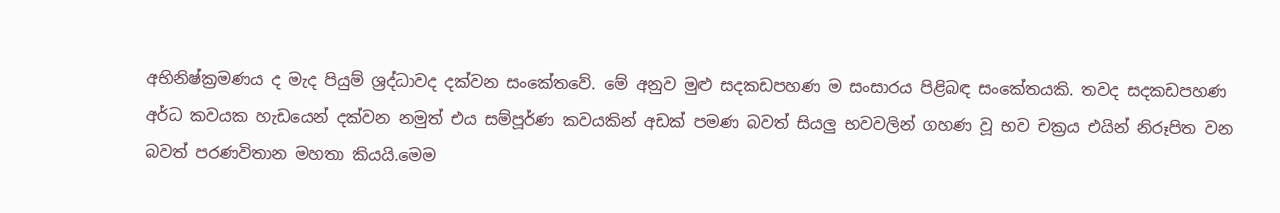අභිනිෂ්ක්‍රමණය ද මැද පියුම් ශ්‍රද්ධාවද දක්වන සංකේතවේ. මේ අනුව මුළු සදකඩපහණ ම සංසාරය පිළිබඳ සංකේතයකි. තවද සදකඩපහණ අර්ධ කවයක හැඩයෙන් දක්වන නමුත් එය සම්පූර්ණ කවයකින් අඩක් පමණ බවත් සියලු භවවලින් ගහණ වූ භව චක්‍රය එයින් නිරූපිත වන බවත් පරණවිතාන මහතා කියයි.මෙම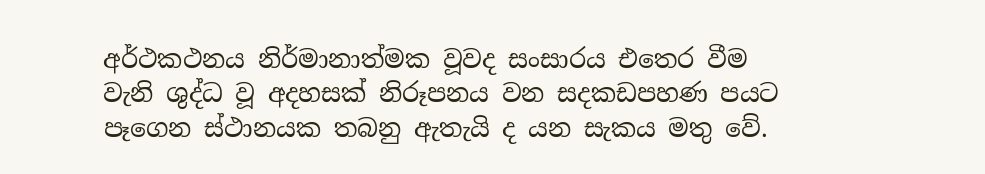අර්ථකථනය නිර්මානාත්මක වූවද සංසාරය එතෙර වීම වැනි ශුද්ධ වූ අදහසක් නිරූපනය වන සදකඩපහණ ප‍යට පෑගෙන ස්ථානයක තබනු ඇතැයි ද යන සැකය මතු වේ.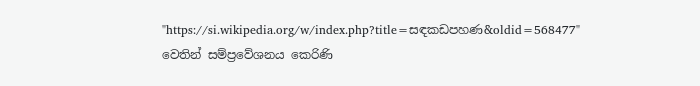"https://si.wikipedia.org/w/index.php?title=සඳකඩපහණ&oldid=568477" වෙතින් සම්ප්‍රවේශනය කෙරිණි